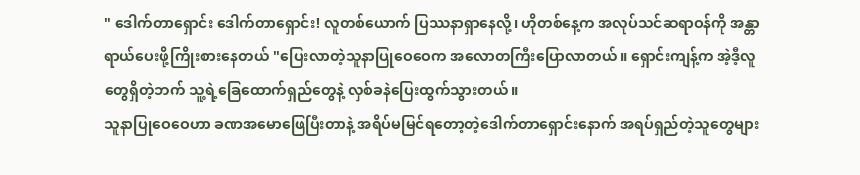" ဒေါက်တာရှောင်း ဒေါက်တာရှောင်း! လူတစ်ယောက် ပြဿနာရှာနေလို့၊ ဟိုတစ်နေ့က အလုပ်သင်ဆရာဝန်ကို အန္တာရာယ်ပေးဖို့ကြိုးစားနေတယ် "ပြေးလာတဲ့သူနာပြုဝေဝေက အလောတကြီးပြောလာတယ်။ ရှောင်းကျန့်က အဲ့ဒီ့လူတွေရှိတဲ့ဘက် သူ့ရဲ့ခြေထောက်ရှည်တွေနဲ့ လှစ်ခနဲပြေးထွက်သွားတယ်။
သူနာပြုဝေဝေဟာ ခဏအမောဖြေပြီးတာနဲ့ အရိပ်မမြင်ရတော့တဲ့ဒေါက်တာရှောင်းနောက် အရပ်ရှည်တဲ့သူတွေများ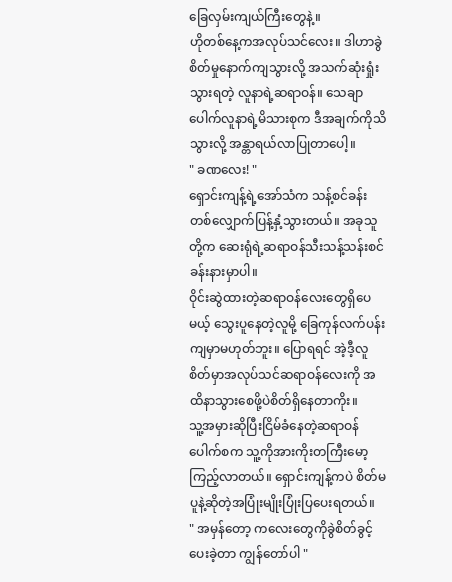ခြေလှမ်းကျယ်ကြီးတွေနဲ့။
ဟိုတစ်နေ့ကအလုပ်သင်လေး။ ဒါဟာခွဲစိတ်မှုနောက်ကျသွားလို့ အသက်ဆုံးရှုံးသွားရတဲ့ လူနာရဲ့ဆရာဝန်။ သေချာပေါက်လူနာရဲ့မိသားစုက ဒီအချက်ကိုသိသွားလို့ အန္တာရယ်လာပြုတာပေါ့။
" ခဏလေး! "
ရှောင်းကျန့်ရဲ့အော်သံက သန့်စင်ခန်းတစ်လျှောက်ပြန့်နှံ့သွားတယ်။ အခုသူတို့က ဆေးရုံရဲ့ဆရာဝန်သီးသန့်သန်းစင်ခန်းနားမှာပါ။
ဝိုင်းဆွဲထားတဲ့ဆရာဝန်လေးတွေရှိပေမယ့် သွေးပူနေတဲ့လူမို့ ခြေကုန်လက်ပန်းကျမှာမဟုတ်ဘူး။ ပြောရရင် အဲ့ဒီ့လူစိတ်မှာအလုပ်သင်ဆရာဝန်လေးကို အထိနာသွားစေဖို့ပဲစိတ်ရှိနေတာကိုး။
သူ့အမှားဆိုပြီးငြိမ်ခံနေတဲ့ဆရာဝန်ပေါက်စက သူ့ကိုအားကိုးတကြီးမော့ကြည့်လာတယ်။ ရှောင်းကျန့်ကပဲ စိတ်မပူနဲ့ဆိုတဲ့အပြုံးမျိုးပြုံးပြပေးရတယ်။
" အမှန်တော့ ကလေးတွေကိုခွဲစိတ်ခွင့်ပေးခဲ့တာ ကျွန်တော်ပါ "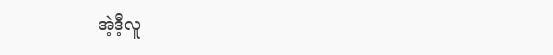အဲ့ဒီ့လူ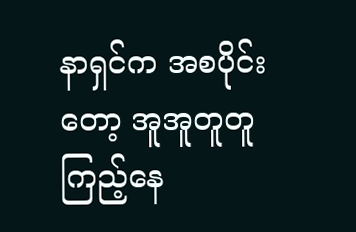နာရှင်က အစပိုင်းတော့ အူအူတူတူကြည့်နေ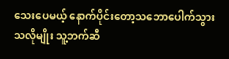သေးပေမယ့် နောက်ပိုင်းတော့သဘောပေါက်သွားသလိုမျိုး သူ့ဘက်ဆီ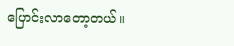ပြောင်းလာတော့တယ်။